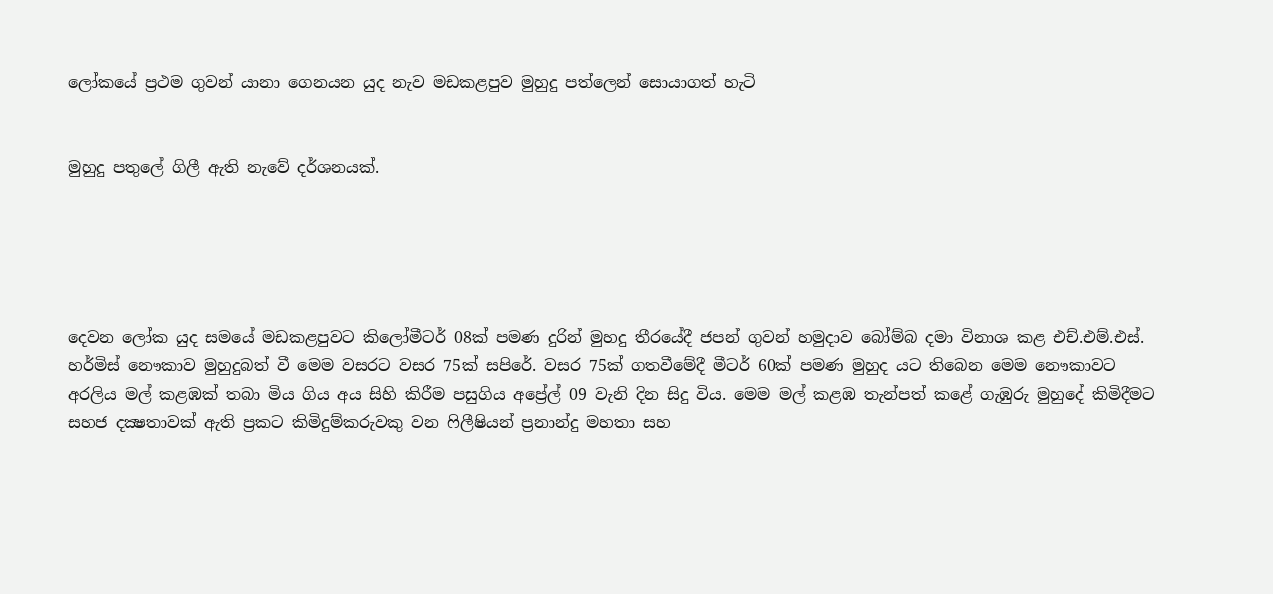ලෝකයේ ප්‍රථම ගුවන් යානා ගෙනයන යුද නැව මඩකළපුව මුහුදු පත්ලෙන් සොයාගත් හැටි


මුහුදු පතුලේ ගිලී ඇති නැවේ දර්ශනයක්.





දෙවන ලෝක යුද සමයේ මඩකළපුවට කිලෝමීටර් 08ක් පමණ දුරින් මුහදු තීරයේදී ජපන් ගුවන් හමුදාව බෝම්බ දමා විනාශ කළ එච්.එම්.එස්. හර්මිස් නෞකාව මුහුදුබත් වී මෙම වසරට වසර 75ක් සපිරේ. වසර 75ක් ගතවීමේදී මීටර් 60ක් පමණ මුහුද යට තිබෙන මෙම නෞකාවට අරලිය මල් කළඹක් තබා මිය ගිය අය සිහි කිරීම පසුගිය අප්‍රේල් 09 වැනි දින සිදු විය. මෙම මල් කළඹ තැන්පත් කළේ ගැඹුරු මුහුදේ කිමිදීමට සහජ දක්‍ෂතාවක් ඇති ප්‍රකට කිමිදුම්කරුවකු වන ෆිලීෂියන් ප්‍රනාන්දු මහතා සහ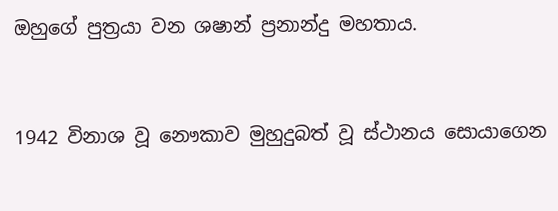ඔහුගේ පුත්‍රයා වන ශෂාන් ප්‍රනාන්දු මහතාය.


1942 විනාශ වූ නෞකාව මුහුදුබත් වූ ස්ථානය සොයාගෙන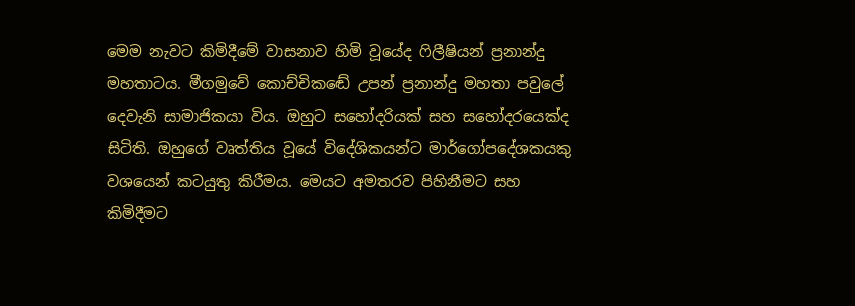මෙම නැවට කිමිදීමේ වාසනාව හිමි වූයේද ෆිලීෂියන් ප්‍රනාන්දු මහතාටය. මීගමුවේ කොච්චිකඬේ උපන් ප්‍රනාන්දු මහතා පවුලේ දෙවැනි සාමාජිකයා විය. ඔහුට සහෝදරියක් සහ සහෝදරයෙක්ද සිටිති. ඔහුගේ වෘත්තිය වූයේ විදේශිකයන්ට මාර්ගෝපදේශකයකු වශයෙන් කටයුතු කිරීමය. මෙයට අමතරව පිහිනීමට සහ කිමිදීමට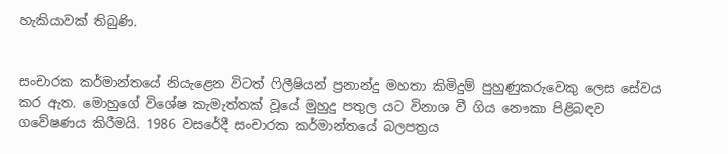හැකියාවක් තිබුණි.


සංචාරක කර්මාන්තයේ නියැළෙන විටත් ෆිලීෂියන් ප්‍රනාන්දු මහතා කිමිදුම් පුහුණුකරුවෙකු ලෙස සේවය කර ඇත. මොහුගේ විශේෂ කැමැත්තක් වූයේ මුහුදු පතුල යට විනාශ වී ගිය නෞකා පිළිබඳව ගවේෂණය කිරීමයි. 1986 වසරේදී සංචාරක කර්මාන්තයේ බලපත්‍රය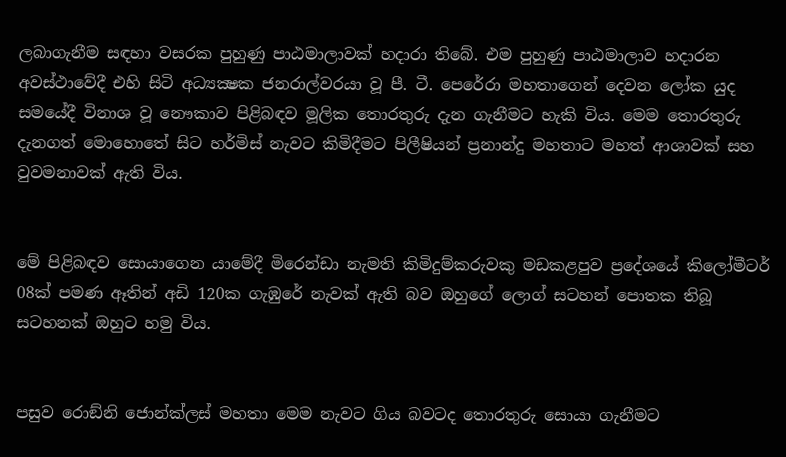ලබාගැනීම සඳහා වසරක පුහුණු පාඨමාලාවක් හදාරා තිබේ. එම පුහුණු පාඨමාලාව හදාරන අවස්ථාවේදී එහි සිටි අධ්‍යක්‍ෂක ජනරාල්වරයා වූ පී. ටී. පෙරේරා මහතාගෙන් දෙවන ලෝක යුද සමයේදී විනාශ වූ නෞකාව පිළිබඳව මූලික තොරතුරු දැන ගැනීමට හැකි විය. මෙම තොරතුරු දැනගත් මොහොතේ සිට හර්මිස් නැවට කිමිදීමට පිලීෂියන් ප්‍රනාන්දු මහතාට මහත් ආශාවක් සහ වුවමනාවක් ඇති විය.


මේ පිළිබඳව සොයාගෙන යාමේදී මිරෙන්ඩා නැමති කිමිදුම්කරුවකු මඩකළපුව ප්‍රදේශයේ කිලෝමීටර් 08ක් පමණ ඈතින් අඩි 120ක ගැඹුරේ නැවක් ඇති බව ඔහුගේ ලොග් සටහන් පොතක තිබූ සටහනක් ඔහුට හමු විය.


පසුව රොඞ්නි ජොන්ක්ලස් මහතා මෙම නැවට ගිය බවටද තොරතුරු සොයා ගැනීමට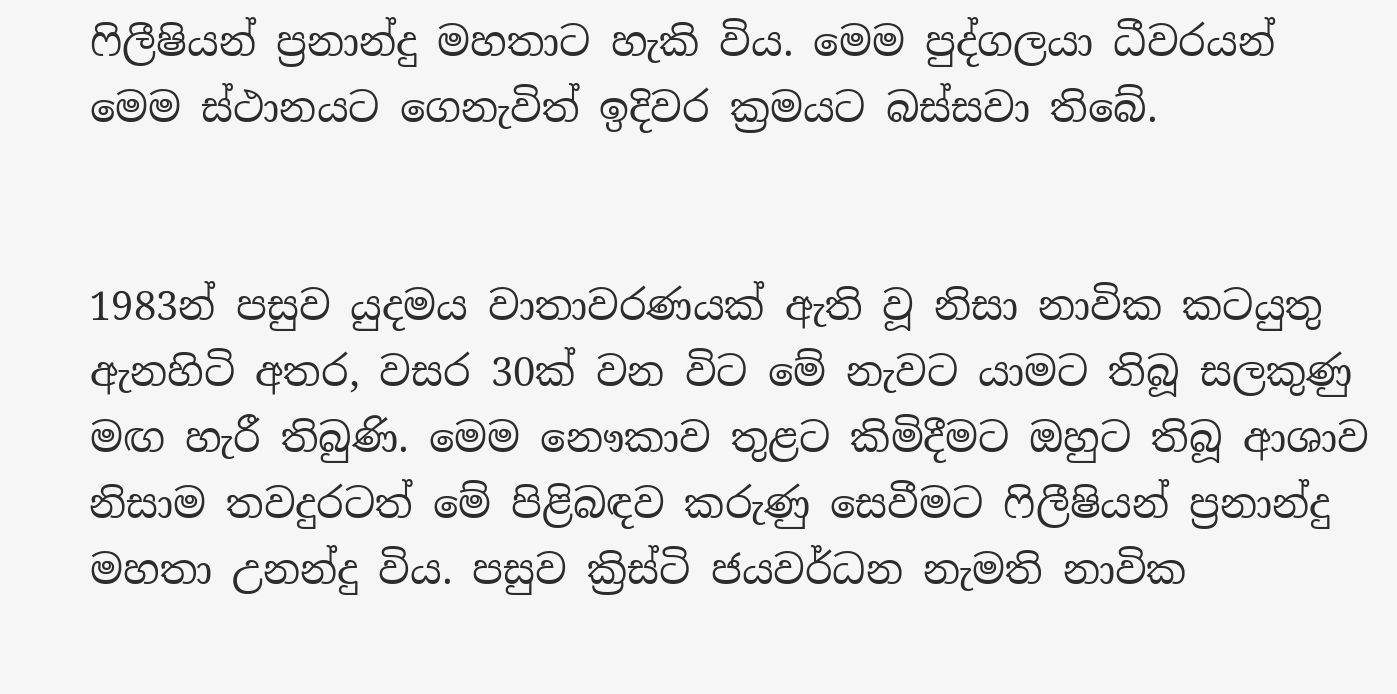ෆිලීෂියන් ප්‍රනාන්දු මහතාට හැකි විය. මෙම පුද්ගලයා ධීවරයන් මෙම ස්ථානයට ගෙනැවිත් ඉදිවර ක්‍රමයට බස්සවා තිබේ.


1983න් පසුව යුදමය වාතාවරණයක් ඇති වූ නිසා නාවික කටයුතු ඇනහිටි අතර, වසර 30ක් වන විට මේ නැවට යාමට තිබූ සලකුණු මඟ හැරී තිබුණි. මෙම නෞකාව තුළට කිමිදීමට ඔහුට තිබූ ආශාව නිසාම තවදුරටත් මේ පිළිබඳව කරුණු සෙවීමට ෆිලීෂියන් ප්‍රනාන්දු මහතා උනන්දු විය. පසුව ක්‍රිස්ටි ජයවර්ධන නැමති නාවික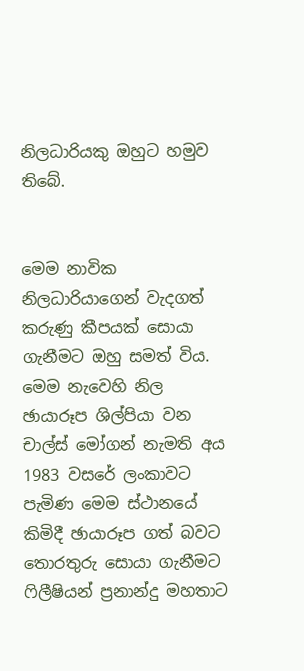නිලධාරියකු ඔහුට හමුව තිබේ.


මෙම නාවික නිලධාරියාගෙන් වැදගත් කරුණු කීපයක් සොයා ගැනීමට ඔහු සමත් විය. මෙම නැවෙහි නිල ඡායාරූප ශිල්පියා වන චාල්ස් මෝගන් නැමති අය 1983 වසරේ ලංකාවට පැමිණ මෙම ස්ථානයේ කිමිදී ඡායාරූප ගත් බවට තොරතුරු සොයා ගැනීමට ෆිලීෂියන් ප්‍රනාන්දු මහතාට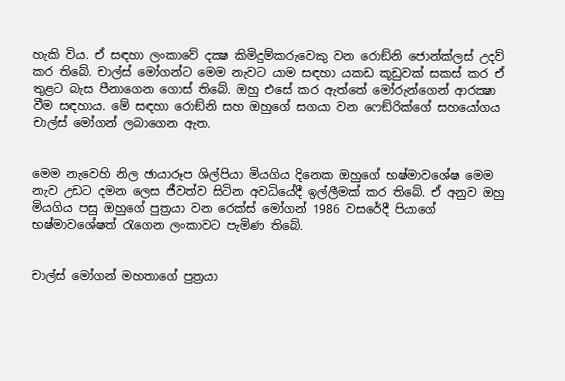හැකි විය. ඒ සඳහා ලංකාවේ දක්‍ෂ කිමිදුම්කරුවෙකු වන රොඞ්නි ජොන්ක්ලස් උදව් කර තිබේ. චාල්ස් මෝගන්ට මෙම නැවට යාම සඳහා යකඩ කූඩුවක් සකස් කර ඒ තුළට බැස පීනාගෙන ගොස් තිබේ. ඔහු එසේ කර ඇත්තේ මෝරුන්ගෙන් ආරක්‍ෂා වීම සඳහාය. මේ සඳහා රොඞ්නි සහ ඔහුගේ සගයා වන ෆෙඞ්රික්ගේ සහයෝගය චාල්ස් මෝගන් ලබාගෙන ඇත.


මෙම නැවෙහි නිල ඡායාරූප ශිල්පියා මියගිය දිනෙක ඔහුගේ භෂ්මාවශේෂ මෙම නැව උඩට දමන ලෙස ජීවත්ව සිටින අවධියේදී ඉල්ලීමක් කර තිබේ. ඒ අනුව ඔහු මියගිය පසු ඔහුගේ පුත්‍රයා වන රෙක්ස් මෝගන් 1986 වසරේදී පියාගේ භෂ්මාවශේෂත් රැගෙන ලංකාවට පැමිණ තිබේ.


චාල්ස් මෝගන් මහතාගේ පුත්‍රයා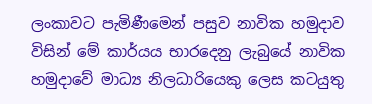ලංකාවට පැමිණීමෙන් පසුව නාවික හමුදාව විසින් මේ කාර්යය භාරදෙනු ලැබුයේ නාවික හමුදාවේ මාධ්‍ය නිලධාරියෙකු ලෙස කටයුතු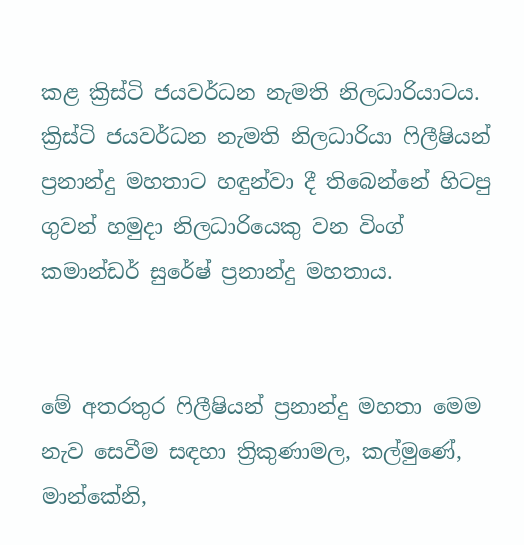කළ ක්‍රිස්ටි ජයවර්ධන නැමති නිලධාරියාටය. ක්‍රිස්ටි ජයවර්ධන නැමති නිලධාරියා ෆිලීෂියන් ප්‍රනාන්දු මහතාට හඳුන්වා දී තිබෙන්නේ හිටපු ගුවන් හමුදා නිලධාරියෙකු වන විංග් කමාන්ඩර් සුරේෂ් ප්‍රනාන්දු මහතාය.


මේ අතරතුර ෆිලීෂියන් ප්‍රනාන්දු මහතා මෙම නැව සෙවීම සඳහා ත්‍රිකුණාමල, කල්මුණේ, මාන්කේනි,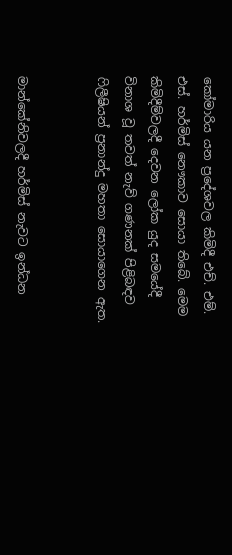කෝමාරිය යන ප්‍රදේශවල කිමිදී එච්. එම්. එස්. හර්මිස් නෞකාව සොයා තිබේ. මෙම කිමිදීම්වලදී දෙවන ලෝක යුද සමයේදී විනාශ වූ තවත් නැව් ගණනක් පිළිබඳව ෆිලීෂියන් ප්‍රනාන්දු මහතා සොයාගෙන ඇත.


මාන්කේනිවලදී හර්මිස් නැවට ඉන්ධන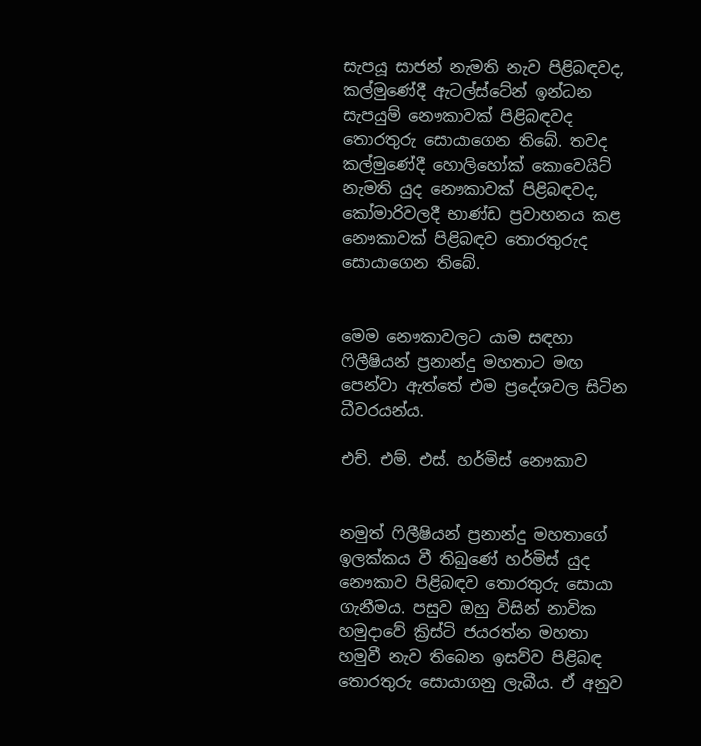සැපයූ සාජන් නැමති නැව පිළිබඳවද, කල්මුණේදී ඇටල්ස්ටේන් ඉන්ධන සැපයුම් නෞකාවක් පිළිබඳවද තොරතුරු සොයාගෙන තිබේ. තවද කල්මුණේදී හොලිහෝක් කොවෙයිට් නැමති යුද නෞකාවක් පිළිබඳවද, කෝමාරිවලදී භාණ්ඩ ප්‍රවාහනය කළ නෞකාවක් පිළිබඳව තොරතුරුද සොයාගෙන තිබේ.


මෙම නෞකාවලට යාම සඳහා ෆිලීෂියන් ප්‍රනාන්දු මහතාට මඟ පෙන්වා ඇත්තේ එම ප්‍රදේශවල සිටින ධීවරයන්ය.

එච්. එම්. එස්. හර්මිස් නෞකාව


නමුත් ෆිලීෂියන් ප්‍රනාන්දු මහතාගේ ඉලක්කය වී තිබුණේ හර්මිස් යුද නෞකාව පිළිබඳව තොරතුරු සොයා ගැනීමය. පසුව ඔහු විසින් නාවික හමුදාවේ ක්‍රිස්ටි ජයරත්න මහතා හමුවී නැව තිබෙන ඉසව්ව පිළිබඳ තොරතුරු සොයාගනු ලැබීය. ඒ අනුව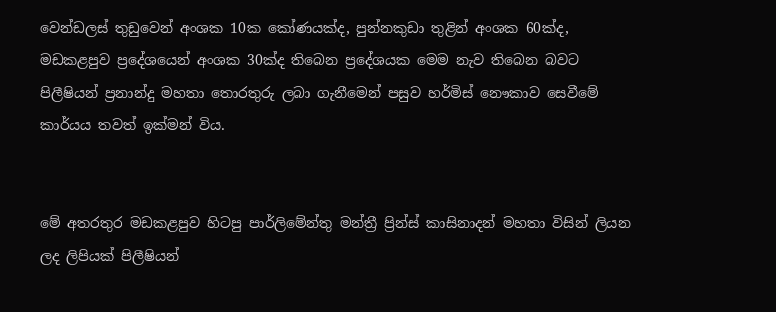වෙන්ඩලස් තුඩුවෙන් අංශක 10ක කෝණයක්ද, පුන්නකුඩා තුළින් අංශක 60ක්ද, මඩකළපුව ප්‍රදේශයෙන් අංශක 30ක්ද තිබෙන ප්‍රදේශයක මෙම නැව තිබෙන බවට පිලීෂියන් ප්‍රනාන්දු මහතා තොරතුරු ලබා ගැනීමෙන් පසුව හර්මිස් නෞකාව සෙවීමේ කාර්යය තවත් ඉක්මන් විය.


මේ අතරතුර මඩකළපුව හිටපු පාර්ලිමේන්තු මන්ත්‍රී ප්‍රින්ස් කාසිනාදන් මහතා විසින් ලියන ලද ලිපියක් පිලීෂියන්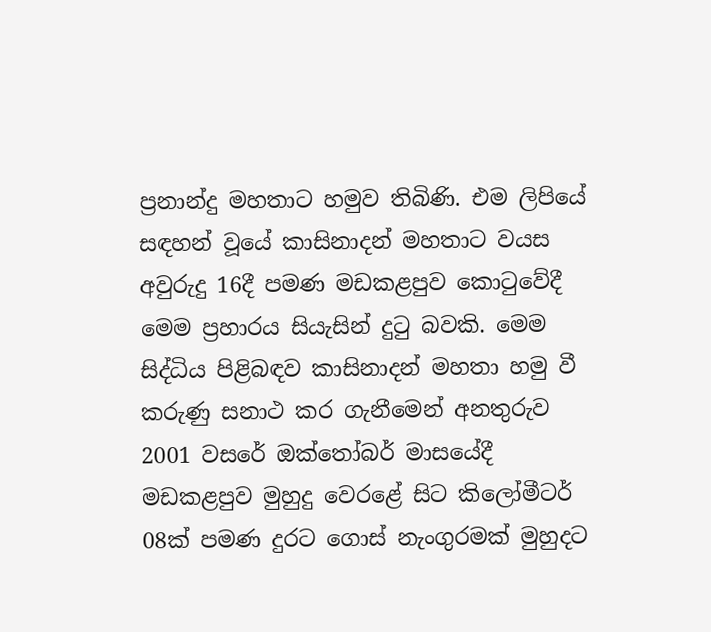ප්‍රනාන්දු මහතාට හමුව තිබිණි. එම ලිපියේ සඳහන් වූයේ කාසිනාදන් මහතාට වයස අවුරුදු 16දී පමණ මඩකළපුව කොටුවේදී මෙම ප්‍රහාරය සියැසින් දුටු බවකි. මෙම සිද්ධිය පිළිබඳව කාසිනාදන් මහතා හමු වී කරුණු සනාථ කර ගැනීමෙන් අනතුරුව 2001 වසරේ ඔක්තෝබර් මාසයේදී මඩකළපුව මුහුදු වෙරළේ සිට කිලෝමීටර් 08ක් පමණ දුරට ගොස් නැංගුරමක් මුහුදට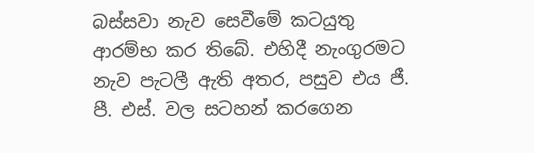බස්සවා නැව සෙවීමේ කටයුතු ආරම්භ කර තිබේ. එහිදී නැංගුරමට නැව පැටලී ඇති අතර, පසුව එය ජී. පී. එස්. වල සටහන් කරගෙන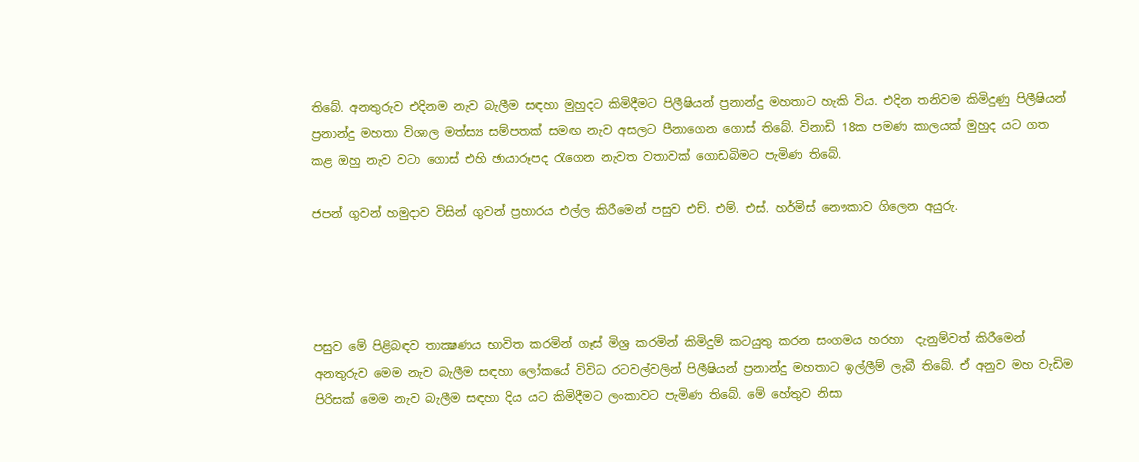තිබේ. අනතුරුව එදිනම නැව බැලීම සඳහා මුහුදට කිමිදීමට පිලීෂියන් ප්‍රනාන්දු මහතාට හැකි විය. එදින තනිවම කිමිදුණු පිලීෂියන් ප්‍රනාන්දු මහතා විශාල මත්ස්‍ය සම්පතක් සමඟ නැව අසලට පීනාගෙන ගොස් තිබේ. විනාඩි 18ක පමණ කාලයක් මුහුද යට ගත කළ ඔහු නැව වටා ගොස් එහි ඡායාරූපද රැගෙන නැවත වතාවක් ගොඩබිමට පැමිණ තිබේ.

ජපන් ගුවන් හමුදාව විසින් ගුවන් ප්‍රහාරය එල්ල කිරීමෙන් පසුව එච්. එම්. එස්. හර්මිස් නෞකාව ගිලෙන අයුරු.




පසුව මේ පිළිබඳව තාක්‍ෂණය භාවිත කරමින් ගෑස් මිශ්‍ර කරමින් කිමිදුම් කටයුතු කරන සංගමය හරහා  දැනුම්වත් කිරීමෙන් අනතුරුව මෙම නැව බැලීම සඳහා ලෝකයේ විවිධ රටවල්වලින් පිලීෂියන් ප්‍රනාන්දු මහතාට ඉල්ලීම් ලැබී තිබේ. ඒ අනුව මහ වැඩිම පිරිසක් මෙම නැව බැලීම සඳහා දිය යට කිමිදීමට ලංකාවට පැමිණ තිබේ. මේ හේතුව නිසා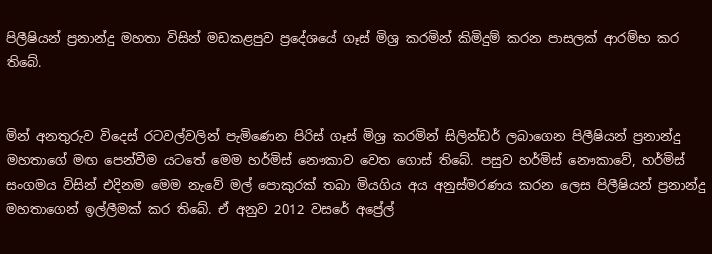පිලීෂියන් ප්‍රනාන්දු මහතා විසින් මඩකළපුව ප්‍රදේශයේ ගෑස් මිශ්‍ර කරමින් කිමිදුම් කරන පාසලක් ආරම්භ කර තිබේ.


මින් අනතුරුව විදෙස් රටවල්වලින් පැමිණෙන පිරිස් ගෑස් මිශ්‍ර කරමින් සිලින්ඩර් ලබාගෙන පිලීෂියන් ප්‍රනාන්දු මහතාගේ මඟ පෙන්වීම යටතේ මෙම හර්මිස් නෞකාව වෙත ගොස් තිබේ. පසුව හර්මිස් නෞකාවේ, හර්මිස් සංගමය විසින් එදිනම මෙම නැවේ මල් පොකුරක් තබා මියගිය අය අනුස්මරණය කරන ලෙස පිලීෂියන් ප්‍රනාන්දු මහතාගෙන් ඉල්ලීමක් කර තිබේ. ඒ අනුව 2012 වසරේ අප්‍රේල්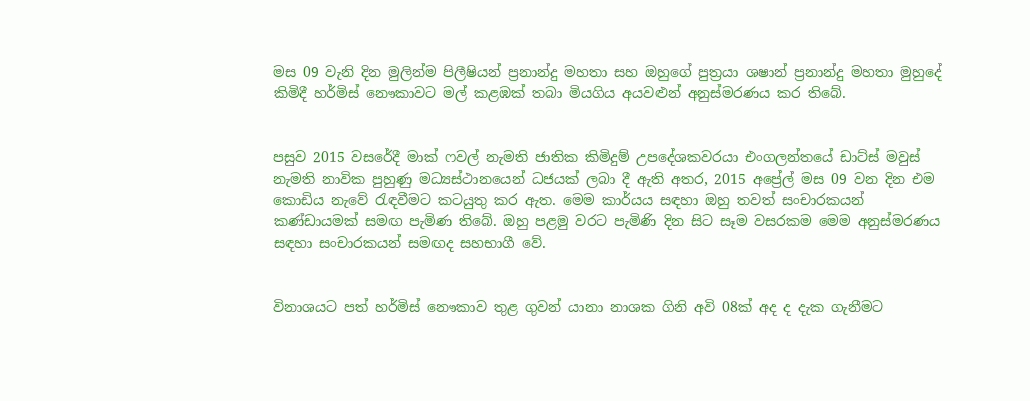මස 09 වැනි දින මුලින්ම පිලීෂියන් ප්‍රනාන්දු මහතා සහ ඔහුගේ පුත්‍රයා ශෂාන් ප්‍රනාන්දු මහතා මුහුදේ කිමිදී හර්මිස් නෞකාවට මල් කළඹක් තබා මියගිය අයවළුන් අනුස්මරණය කර තිබේ.


පසුව 2015 වසරේදී මාක් ෆවල් නැමති ජාතික කිමිදුම් උපදේශකවරයා එංගලන්තයේ ඩාට්ස් මවුස් නැමති නාවික පුහුණු මධ්‍යස්ථානයෙන් ධජයක් ලබා දී ඇති අතර, 2015 අප්‍රේල් මස 09 වන දින එම කොඩිය නැවේ රැඳවීමට කටයුතු කර ඇත. මෙම කාර්යය සඳහා ඔහු තවත් සංචාරකයන් කණ්ඩායමක් සමඟ පැමිණ තිබේ. ඔහු පළමු වරට පැමිණි දින සිට සෑම වසරකම මෙම අනුස්මරණය සඳහා සංචාරකයන් සමඟද සහභාගී වේ.


විනාශයට පත් හර්මිස් නෞකාව තුළ ගුවන් යානා නාශක ගිනි අවි 08ක් අද ද දැක ගැනීමට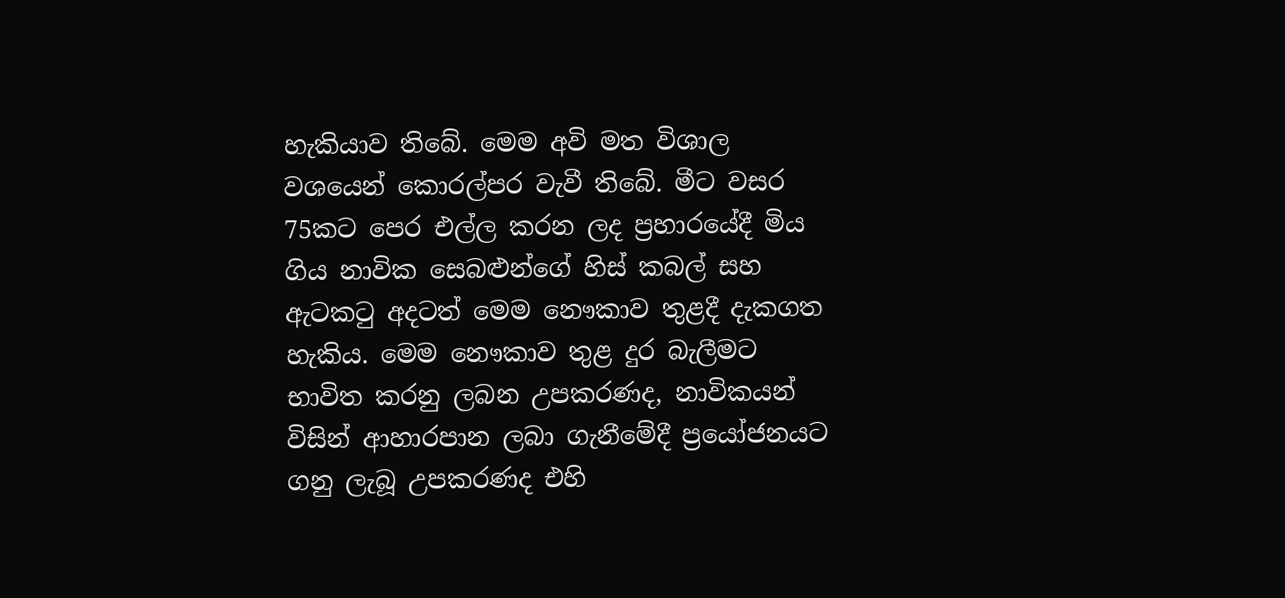හැකියාව තිබේ. මෙම අවි මත විශාල වශයෙන් කොරල්පර වැවී තිබේ. මීට වසර 75කට පෙර එල්ල කරන ලද ප්‍රහාරයේදී මිය ගිය නාවික සෙබළුන්ගේ හිස් කබල් සහ ඇටකටු අදටත් මෙම නෞකාව තුළදී දැකගත හැකිය. මෙම නෞකාව තුළ දුර බැලීමට භාවිත කරනු ලබන උපකරණද, නාවිකයන් විසින් ආහාරපාන ලබා ගැනීමේදී ප්‍රයෝජනයට ගනු ලැබූ උපකරණද එහි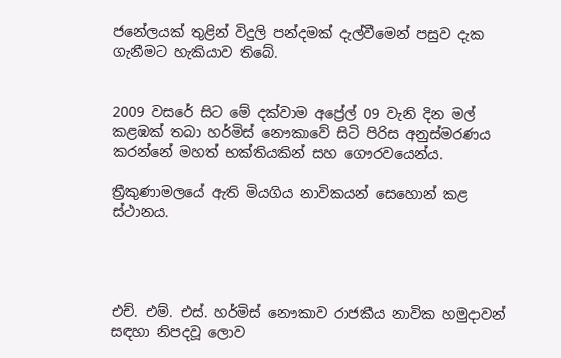ජනේලයක් තුළින් විදුලි පන්දමක් දැල්වීමෙන් පසුව දැක ගැනීමට හැකියාව තිබේ.


2009 වසරේ සිට මේ දක්වාම අප්‍රේල් 09 වැනි දින මල් කළඹක් තබා හර්මිස් නෞකාවේ සිටි පිරිස අනුස්මරණය කරන්නේ මහත් භක්තියකින් සහ ගෞරවයෙන්ය.

ත්‍රීකුණාමලයේ ඇති මියගිය නාවිකයන් සෙහොන් කළ ස්ථානය.




එච්. එම්. එස්. හර්මිස් නෞකාව රාජකීය නාවික හමුදාවන් සඳහා නිපදවූ ලොව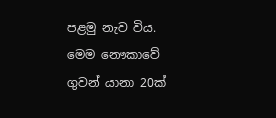පළමු නැව විය. මෙම නෞකාවේ ගුවන් යානා 20ක්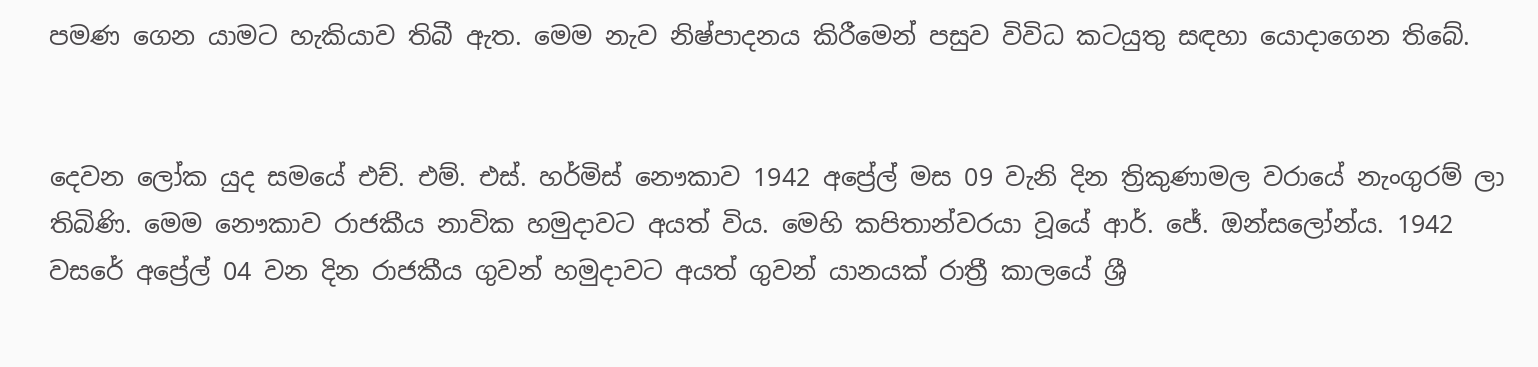පමණ ගෙන යාමට හැකියාව තිබී ඇත. මෙම නැව නිෂ්පාදනය කිරීමෙන් පසුව විවිධ කටයුතු සඳහා යොදාගෙන තිබේ.


දෙවන ලෝක යුද සමයේ එච්. එම්. එස්. හර්මිස් නෞකාව 1942 අප්‍රේල් මස 09 වැනි දින ත්‍රිකුණාමල වරායේ නැංගුරම් ලා තිබිණි. මෙම නෞකාව රාජකීය නාවික හමුදාවට අයත් විය. මෙහි කපිතාන්වරයා වූයේ ආර්. ජේ. ඔන්සලෝන්ය. 1942 වසරේ අප්‍රේල් 04 වන දින රාජකීය ගුවන් හමුදාවට අයත් ගුවන් යානයක් රාත්‍රී කාලයේ ශ්‍රී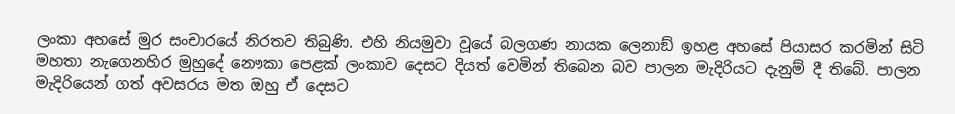ලංකා අහසේ මුර සංචාරයේ නිරතව තිබුණි. එහි නියමුවා වූයේ බලගණ නායක ලෙනාඞ් ඉහළ අහසේ පියාසර කරමින් සිටි මහතා නැගෙනහිර මුහුදේ නෞකා පෙළක් ලංකාව දෙසට දියත් වෙමින් තිබෙන බව පාලන මැදිරියට දැනුම් දී තිබේ. පාලන මැදිරියෙන් ගත් අවසරය මත ඔහු ඒ දෙසට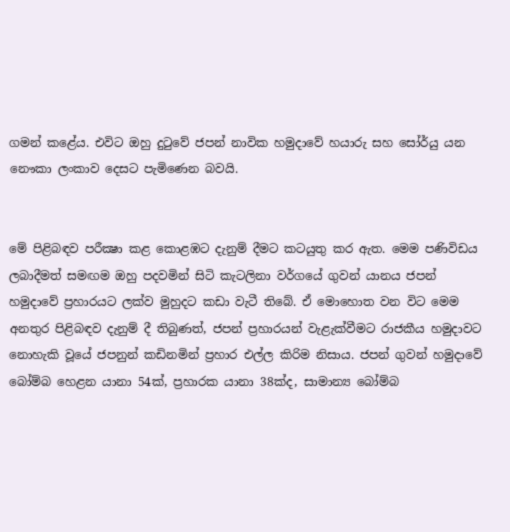ගමන් කළේය. එවිට ඔහු දුටුවේ ජපන් නාවික හමුදාවේ හයාරු සහ සෝර්යු යන නෞකා ලංකාව දෙසට පැමිණෙන බවයි.


මේ පිළිබඳව පරීක්‍ෂා කළ කොළඹට දැනුම් දීමට කටයුතු කර ඇත. මෙම පණිවිඩය ලබාදීමත් සමඟම ඔහු පදවමින් සිටි කැටලිනා වර්ගයේ ගුවන් යානය ජපන් හමුදාවේ ප්‍රහාරයට ලක්ව මුහුදට කඩා වැටී තිබේ. ඒ මොහොත වන විට මෙම අනතුර පිළිබඳව දැනුම් දී තිබුණත්, ජපන් ප්‍රහාරයන් වැළැක්වීමට රාජකීය හමුදාවට නොහැකි වූයේ ජපනුන් කඩිනමින් ප්‍රහාර එල්ල කිරිම නිසාය. ජපන් ගුවන් හමුදාවේ බෝම්බ හෙළන යානා 54ක්, ප්‍රහාරක යානා 38ක්ද, සාමාන්‍ය බෝම්බ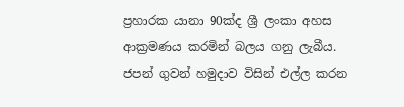ප්‍රහාරක යානා 90ක්ද ශ්‍රී ලංකා අහස ආක්‍රමණය කරමින් බලය ගනු ලැබීය. ජපන් ගුවන් හමුදාව විසින් එල්ල කරන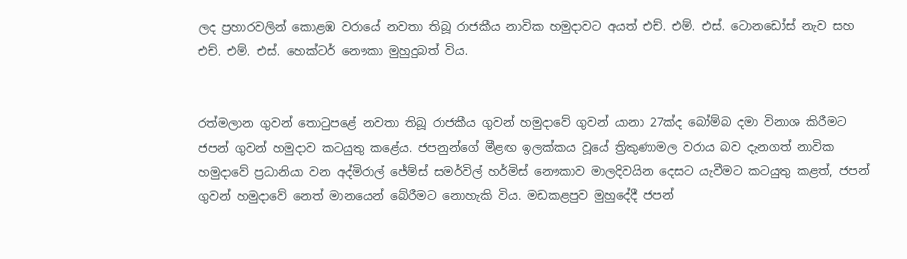ලද ප්‍රහාරවලින් කොළඹ වරායේ නවතා තිබූ රාජකීය නාවික හමුදාවට අයත් එච්. එම්. එස්. ටොනඩෝස් නැව සහ එච්. එම්. එස්. හෙක්ටර් නෞකා මුහුදුබත් විය.


රත්මලාන ගුවන් තොටුපළේ නවතා තිබූ රාජකීය ගුවන් හමුදාවේ ගුවන් යානා 27ක්ද බෝම්බ දමා විනාශ කිරීමට ජපන් ගුවන් හමුදාව කටයුතු කළේය. ජපනුන්ගේ මීළඟ ඉලක්කය වූයේ ත්‍රිකුණාමල වරාය බව දැනගත් නාවික හමුදාවේ ප්‍රධානියා වන අද්මිරාල් ජේම්ස් සමර්විල් හර්මිස් නෞකාව මාලදිවයින දෙසට යැවීමට කටයුතු කළත්, ජපන් ගුවන් හමුදාවේ නෙත් මානයෙන් බේරීමට නොහැකි විය. මඩකළපුව මුහුදේදී ජපන්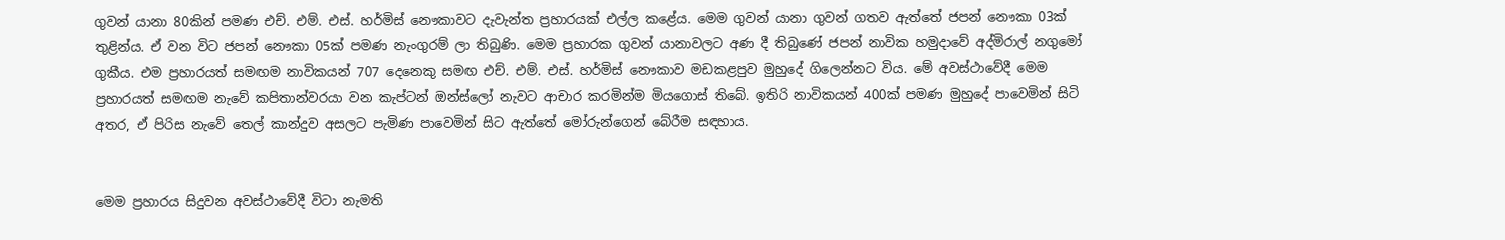ගුවන් යානා 80කින් පමණ එච්. එම්. එස්. හර්මිස් නෞකාවට දැවැන්ත ප්‍රහාරයක් එල්ල කළේය. මෙම ගුවන් යානා ගුවන් ගතව ඇත්තේ ජපන් නෞකා 03ක් තුළින්ය. ඒ වන විට ජපන් නෞකා 05ක් පමණ නැංගුරම් ලා තිබුණි. මෙම ප්‍රහාරක ගුවන් යානාවලට අණ දී තිබුණේ ජපන් නාවික හමුදාවේ අද්මිරාල් නගුමෝ ගුකීය. එම ප්‍රහාරයත් සමඟම නාවිකයන් 707 දෙනෙකු සමඟ එච්. එම්. එස්. හර්මිස් නෞකාව මඩකළපුව මුහුදේ ගිලෙන්නට විය. මේ අවස්ථාවේදී මෙම ප්‍රහාරයත් සමඟම නැවේ කපිතාන්වරයා වන කැප්ටන් ඔන්ස්ලෝ නැවට ආචාර කරමින්ම මියගොස් තිබේ. ඉතිරි නාවිකයන් 400ක් පමණ මුහුදේ පාවෙමින් සිටි අතර, ඒ පිරිස නැවේ තෙල් කාන්දුව අසලට පැමිණ පාවෙමින් සිට ඇත්තේ මෝරුන්ගෙන් බේරීම සඳහාය.


මෙම ප්‍රහාරය සිදුවන අවස්ථාවේදී විටා නැමති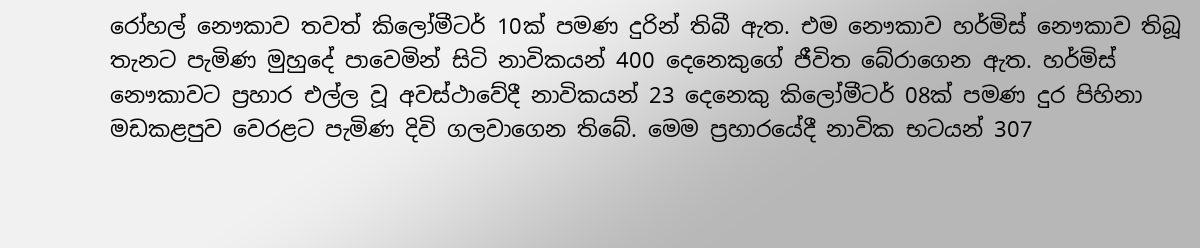රෝහල් නෞකාව තවත් කිලෝමීටර් 10ක් පමණ දුරින් තිබී ඇත. එම නෞකාව හර්මිස් නෞකාව තිබූ තැනට පැමිණ මුහුදේ පාවෙමින් සිටි නාවිකයන් 400 දෙනෙකුගේ ජීවිත බේරාගෙන ඇත. හර්මිස් නෞකාවට ප්‍රහාර එල්ල වූ අවස්ථාවේදී නාවිකයන් 23 දෙනෙකු කිලෝමීටර් 08ක් පමණ දුර පිහිනා මඩකළපුව වෙරළට පැමිණ දිවි ගලවාගෙන තිබේ. මෙම ප්‍රහාරයේදී නාවික භටයන් 307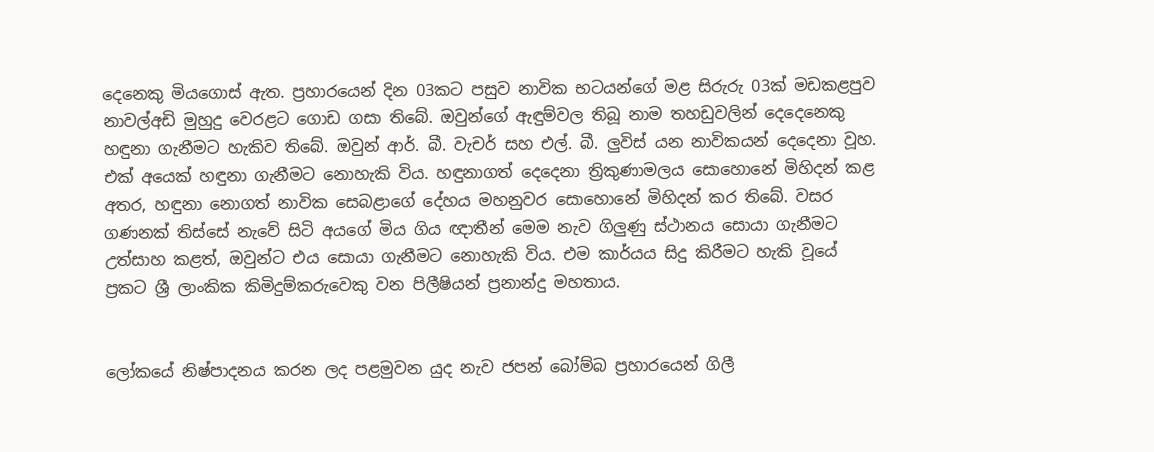දෙනෙකු මියගොස් ඇත. ප්‍රහාරයෙන් දින 03කට පසුව නාවික භටයන්ගේ මළ සිරුරු 03ක් මඩකළපුව නාවල්අඩි මුහුදු වෙරළට ගොඩ ගසා තිබේ. ඔවුන්ගේ ඇඳුම්වල තිබූ නාම තහඩුවලින් දෙදෙනෙකු හඳුනා ගැනීමට හැකිව තිබේ. ඔවුන් ආර්. බී. වැචර් සහ එල්. බී. ලුවිස් යන නාවිකයන් දෙදෙනා වූහ. එක් අයෙක් හඳුනා ගැනීමට නොහැකි විය. හඳුනාගත් දෙදෙනා ත්‍රිකුණාමලය සොහොනේ මිහිදන් කළ අතර, හඳුනා නොගත් නාවික සෙබළාගේ දේහය මහනුවර සොහොනේ මිහිදන් කර තිබේ. වසර ගණනක් තිස්සේ නැවේ සිටි අයගේ මිය ගිය ඥාතීන් මෙම නැව ගිලුණු ස්ථානය සොයා ගැනීමට උත්සාහ කළත්, ඔවුන්ට එය සොයා ගැනීමට නොහැකි විය. එම කාර්යය සිදු කිරීමට හැකි වූයේ ප්‍රකට ශ්‍රී ලාංකික කිමිදුම්කරුවෙකු වන පිලීෂියන් ප්‍රනාන්දු මහතාය.


ලෝකයේ නිෂ්පාදනය කරන ලද පළමුවන යුද නැව ජපන් බෝම්බ ප්‍රහාරයෙන් ගිලී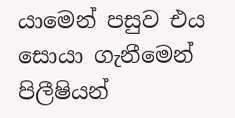යාමෙන් පසුව එය සොයා ගැනීමෙන් පිලීෂියන්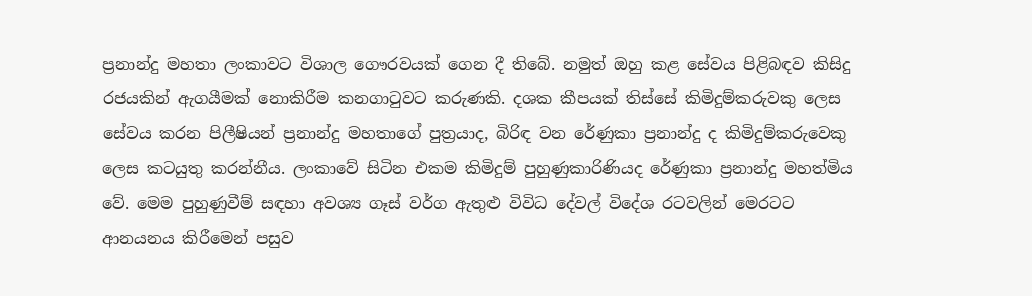ප්‍රනාන්දු මහතා ලංකාවට විශාල ගෞරවයක් ගෙන දී තිබේ. නමුත් ඔහු කළ සේවය පිළිබඳව කිසිදු රජයකින් ඇගයීමක් නොකිරීම කනගාටුවට කරුණකි. දශක කීපයක් තිස්සේ කිමිදුම්කරුවකු ලෙස සේවය කරන පිලීෂියන් ප්‍රනාන්දු මහතාගේ පුත්‍රයාද, බිරිඳ වන රේණුකා ප්‍රනාන්දු ද කිමිදුම්කරුවෙකු ලෙස කටයුතු කරන්නීය. ලංකාවේ සිටින එකම කිමිදුම් පුහුණුකාරිණියද රේණුකා ප්‍රනාන්දු මහත්මිය වේ. මෙම පුහුණුවීම් සඳහා අවශ්‍ය ගෑස් වර්ග ඇතුළු විවිධ දේවල් විදේශ රටවලින් මෙරටට ආනයනය කිරීමෙන් පසුව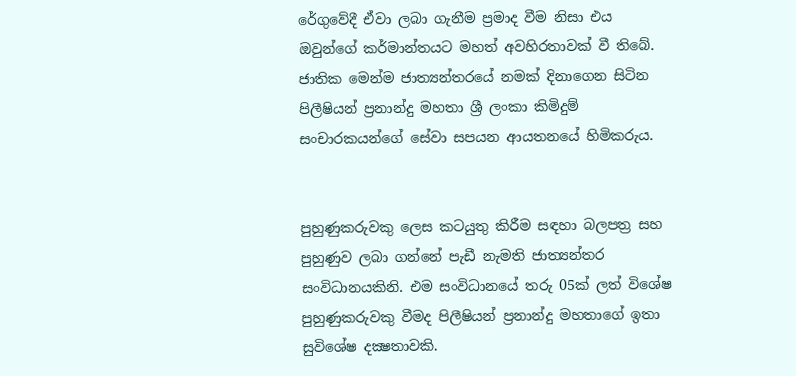රේගුවේදී ඒවා ලබා ගැනීම ප්‍රමාද වීම නිසා එය ඔවුන්ගේ කර්මාන්තයට මහත් අවහිරතාවක් වී තිබේ. ජාතික මෙන්ම ජාත්‍යන්තරයේ නමක් දිනාගෙන සිටින පිලීෂියන් ප්‍රනාන්දු මහතා ශ්‍රී ලංකා කිමිදුම් සංචාරකයන්ගේ සේවා සපයන ආයතනයේ හිමිකරුය.


පුහුණුකරුවකු ලෙස කටයුතු කිරීම සඳහා බලපත්‍ර සහ පුහුණුව ලබා ගන්නේ පැඩී නැමති ජාත්‍යන්තර සංවිධානයකිනි. එම සංවිධානයේ තරු 05ක් ලත් විශේෂ පුහුණුකරුවකු වීමද පිලීෂියන් ප්‍රනාන්දු මහතාගේ ඉතා සුවිශේෂ දක්‍ෂතාවකි.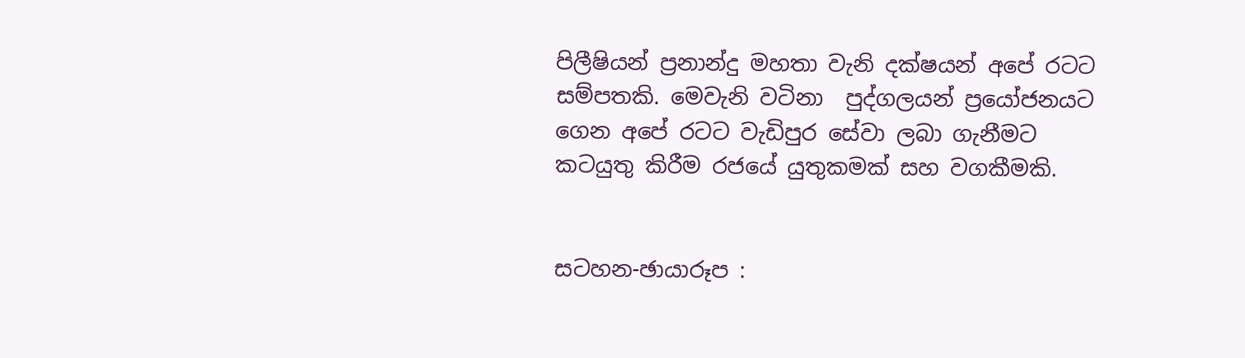පිලීෂියන් ප්‍රනාන්දු මහතා වැනි දක්ෂයන් අපේ රටට සම්පතකි. මෙවැනි වටිනා  පුද්ගලයන් ප්‍රයෝජනයට ගෙන අපේ රටට වැඩිපුර සේවා ලබා ගැනීමට කටයුතු කිරීම රජයේ යුතුකමක් සහ වගකීමකි.


සටහන-ඡායාරූප :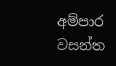අම්පාර
වසන්ත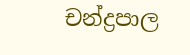චන්ද්‍රපාල